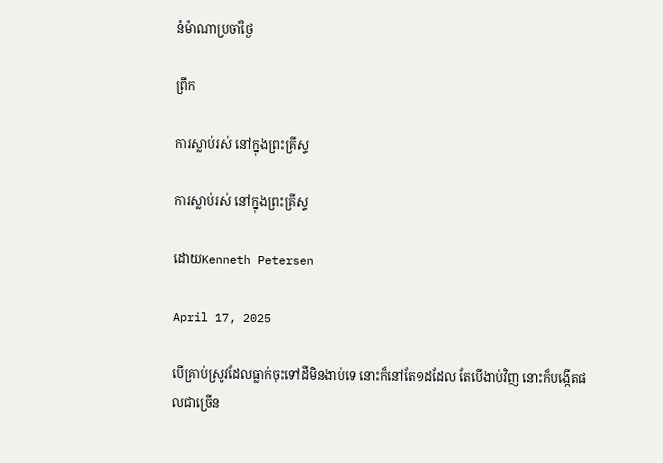នំម៉ាណាប្រចាំថ្ងៃ

ព្រឹក

ការស្លាប់រស់ នៅក្នុងព្រះគ្រីស្ទ

ការស្លាប់រស់ នៅក្នុងព្រះគ្រីស្ទ

ដោយKenneth Petersen

April 17, 2025

បើគ្រាប់ស្រូវដែលធ្លាក់ចុះទៅដីមិនងាប់ទេ នោះក៏នៅតែ១ដដែល តែបើងាប់វិញ នោះក៏បង្កើតផលជាច្រើន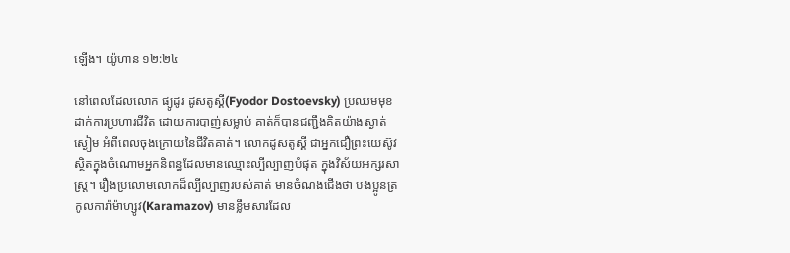ឡើង។ យ៉ូហាន ១២:២៤

នៅពេលដែលលោក ផ្យូដូរ ដូសតូស្គី(Fyodor Dostoevsky) ប្រឈមមុខដាក់ការប្រហារជីវិត ដោយការបាញ់សម្លាប់ គាត់ក៏បានជញ្ជឹងគិតយ៉ាងស្ងាត់ស្ងៀម អំពីពេលចុងក្រោយនៃជីវិតគាត់។ លោកដូសតូស្គី ជាអ្នកជឿព្រះយេស៊ូវ ស្ថិតក្នុងចំណោមអ្នកនិពន្ធដែលមានឈ្មោះល្បីល្បាញបំផុត ក្នុងវិស័យអក្សរសាស្រ្ត។ រឿងប្រលោមលោកដ៏ល្បីល្បាញរបស់គាត់ មានចំណងជើងថា បងប្អូនត្រកូលការ៉ាម៉ាហ្សូវ(Karamazov) មានខ្លឹមសារដែល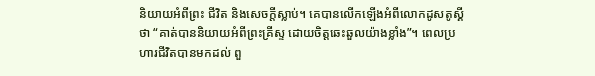និយាយអំពីព្រះ ជីវិត និងសេចក្តីស្លាប់។ គេបានលើកឡើងអំពីលោកដូសតូស្គីថា “គាត់បាននិយាយអំពីព្រះគ្រីស្ទ ដោយចិត្តឆេះឆួលយ៉ាងខ្លាំង”។ ពេលប្រហារជីវិតបានមកដល់ ពួ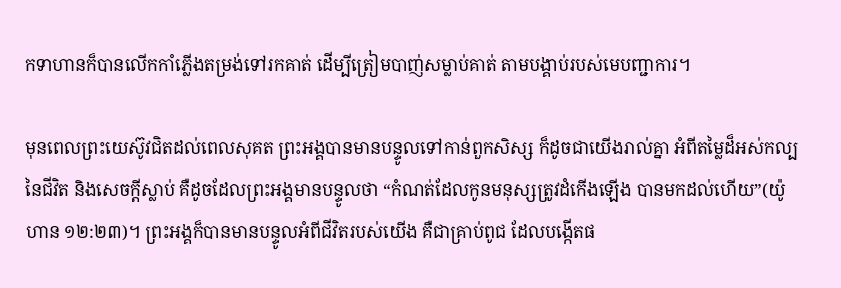កទាហានក៏បានលើកកាំភ្លើងតម្រង់ទៅរកគាត់ ដើម្បីត្រៀមបាញ់សម្លាប់គាត់ តាមបង្គាប់របស់មេបញ្ជាការ។

មុនពេលព្រះយេស៊ូវជិតដល់ពេលសុគត ព្រះអង្គបានមានបន្ទូលទៅកាន់ពួកសិស្ស ក៏ដូចជាយើងរាល់គ្នា អំពីតម្លៃដ៏អស់កល្បនៃជីវិត និងសេចក្តីស្លាប់ គឺដូចដែលព្រះអង្គមានបន្ទូលថា “កំណត់ដែលកូនមនុស្សត្រូវដំកើងឡើង បានមកដល់ហើយ”(យ៉ូហាន ១២:២៣)។ ព្រះអង្គក៏បានមានបន្ទូលអំពីជីវិតរបស់យើង គឺជាគ្រាប់ពូជ ដែលបង្កើតផ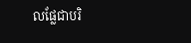លផ្លែជាបរិ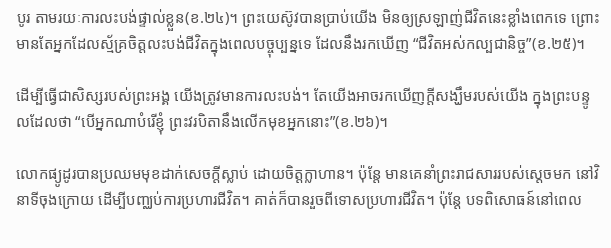បូរ តាមរយៈការលះបង់ផ្ទាល់ខ្លួន(ខ.២៤)។ ព្រះយេស៊ូវបានប្រាប់យើង មិនឲ្យស្រឡាញ់ជីវិតនេះខ្លាំងពេកទេ ព្រោះមានតែអ្នកដែលស្ម័គ្រចិត្តលះបង់ជីវិតក្នុងពេលបច្ចុប្បន្នទេ ដែលនឹងរកឃើញ “ជីវិតអស់កល្បជានិច្ច”(ខ.២៥)។

ដើម្បីធ្វើជាសិស្សរបស់ព្រះអង្គ យើងត្រូវមានការលះបង់។ តែយើងអាចរកឃើញក្តីសង្ឃឹមរបស់យើង ក្នុងព្រះបន្ទូលដែលថា “បើអ្នកណាបំរើខ្ញុំ ព្រះវរបិតានឹងលើកមុខអ្នកនោះ”(ខ.២៦)។

លោកផ្យូដូរបានប្រឈមមុខដាក់សេចក្តីស្លាប់ ដោយចិត្តក្លាហាន។ ប៉ុន្តែ មានគេនាំព្រះរាជសាររបស់ស្តេចមក នៅវិនាទីចុងក្រោយ ដើម្បីបញ្ឈប់ការប្រហារជីវិត។ គាត់ក៏បានរួចពីទោសប្រហារជីវិត។ ប៉ុន្តែ បទពិសោធន៍នៅពេល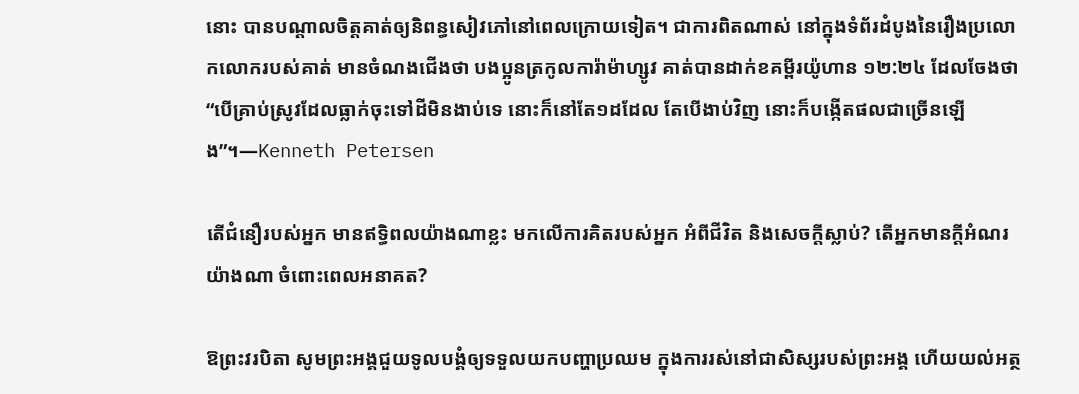នោះ បានបណ្តាលចិត្តគាត់ឲ្យនិពន្ធសៀវភៅនៅពេលក្រោយទៀត។ ជាការពិតណាស់ នៅក្នុងទំព័រដំបូងនៃរឿងប្រលោកលោករបស់គាត់ មានចំណងជើងថា បងប្អូនត្រកូលការ៉ាម៉ាហ្សូវ គាត់បានដាក់ខគម្ពីរយ៉ូហាន ១២:២៤ ដែលចែងថា “បើគ្រាប់ស្រូវដែលធ្លាក់ចុះទៅដីមិនងាប់ទេ នោះក៏នៅតែ១ដដែល តែបើងាប់វិញ នោះក៏បង្កើតផលជាច្រើនឡើង”។—Kenneth Petersen

តើជំនឿរបស់អ្នក មានឥទ្ធិពលយ៉ាងណាខ្លះ មកលើការគិតរបស់អ្នក អំពីជីវិត និងសេចក្តីស្លាប់? តើអ្នកមានក្តីអំណរយ៉ាងណា ចំពោះពេលអនាគត?

ឱព្រះវរបិតា សូមព្រះអង្គជួយទូលបង្គំឲ្យទទួលយកបញ្ហាប្រឈម ក្នុងការរស់នៅជាសិស្សរបស់ព្រះអង្គ ហើយយល់អត្ថ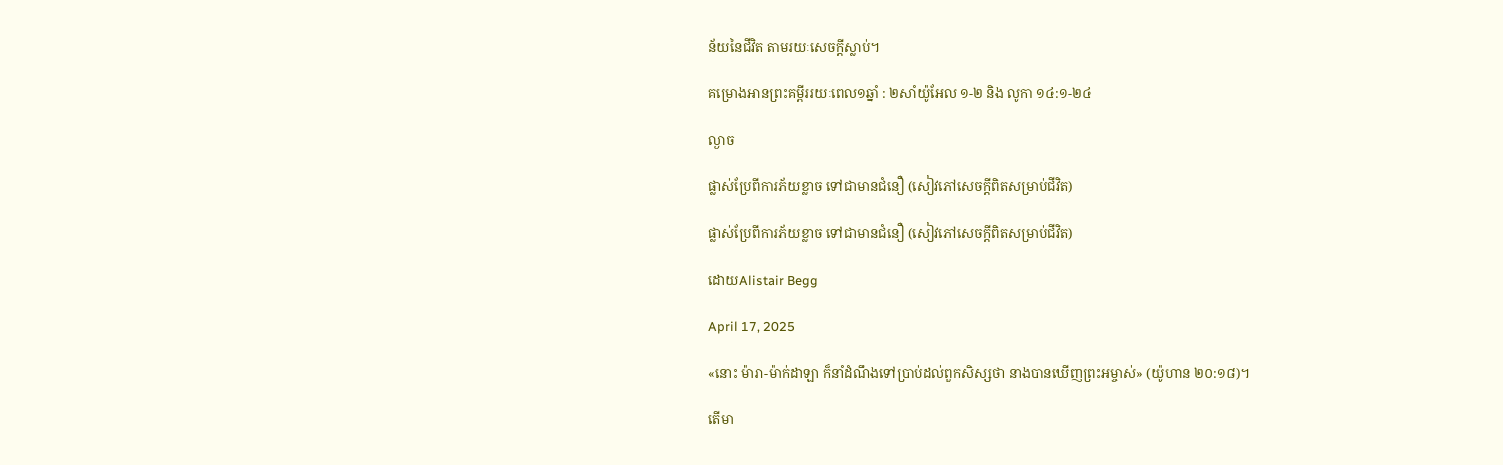ន័យនៃជីវិត តាមរយៈសេចក្តីស្លាប់។

គម្រោងអានព្រះគម្ពីររយៈពេល១ឆ្នាំ : ២សាំយ៉ូអែល ១-២ និង លូកា ១៤:១-២៤

ល្ងាច

ផ្លាស់ប្រែពីការភ័យខ្លាច ទៅជាមានជំនឿ (សៀវភៅសេចក្ដីពិតសម្រាប់ជីវិត)

ផ្លាស់ប្រែពីការភ័យខ្លាច ទៅជាមានជំនឿ (សៀវភៅសេចក្ដីពិតសម្រាប់ជីវិត)

ដោយAlistair Begg

April 17, 2025

«នោះ ម៉ារា-ម៉ាក់ដាឡា ក៏នាំដំណឹងទៅប្រាប់ដល់ពួកសិស្សថា នាងបានឃើញព្រះអម្ចាស់» (យ៉ូហាន ២០:១៨)។

តើមា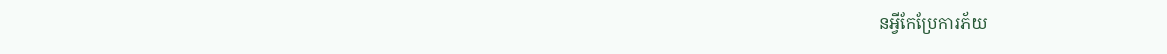នអ្វីកែប្រែការភ័យ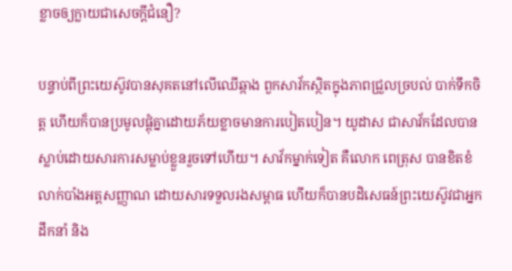ខ្លាចឲ្យក្លាយជាសេចក្តីជំនឿ?

បន្ទាប់ពីព្រះយេស៊ូវបានសុគតនៅលើឈើឆ្កាង ពួកសាវ័កស្ថិតក្នុងភាពជ្រួលច្របល់ បាក់ទឹកចិត្ត ហើយក៏បានប្រមូលផ្តុំគ្នាដោយភ័យខ្លាចមានការបៀតបៀន។ យូដាស ជាសាវ័កដែលបានស្លាប់ដោយសារការសម្លាប់ខ្លួនរួចទៅហើយ។ សាវ័កម្នាក់ទៀត គឺលោក ពេត្រុស បានខិតខំលាក់បាំងអត្តសញ្ញាណ ដោយសារទទួលរងសម្ពាធ ហើយក៏បានបដិសេធន៍ព្រះយេស៊ូវជាអ្នកដឹកនាំ និង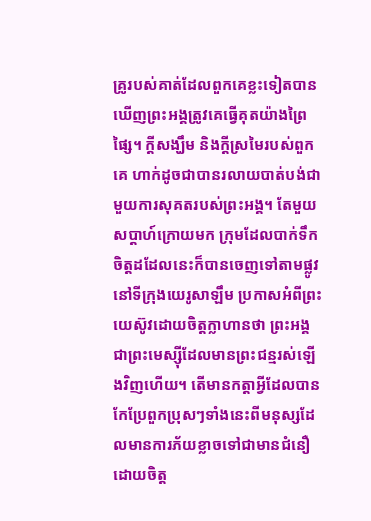គ្រូរបស់គាត់ដែលពួកគេខ្លះទៀតបានឃើញព្រះអង្គត្រូវគេធ្វើគុតយ៉ាងព្រៃផ្សៃ។ ក្តីសង្ឃឹម និងក្តីស្រមៃរបស់ពួកគេ ហាក់ដូចជាបានរលាយបាត់បង់ជាមួយការសុគតរបស់ព្រះអង្គ។ តែមួយសប្ដាហ៍ក្រោយមក ក្រុមដែលបាក់ទឹកចិត្តដដែលនេះក៏បានចេញទៅតាមផ្លូវនៅទីក្រុងយេរូសាឡឹម ប្រកាសអំពីព្រះយេស៊ូវដោយចិត្តក្លាហានថា ព្រះអង្គជាព្រះមេស្ស៊ីដែលមានព្រះជន្មរស់ឡើងវិញហើយ។ តើមានកត្តាអ្វីដែលបានកែប្រែពួកប្រុសៗទាំងនេះពីមនុស្សដែលមានការភ័យខ្លាចទៅជាមានជំនឿដោយចិត្ត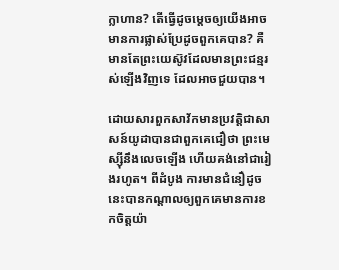ក្លាហាន? តើធ្វើដូចម្ដេចឲ្យយើងអាចមានការផ្លាស់ប្រែដូចពួកគេបាន? គឺមានតែព្រះយេស៊ូវដែលមានព្រះជន្មរស់ឡើងវិញទេ ដែលអាចជួយបាន។

ដោយសារពួកសាវ័កមានប្រវត្តិជាសាសន៍យូដាបានជាពួកគេជឿថា ព្រះមេស្ស៊ីនឹងលេចឡើង ហើយគង់នៅជារៀងរហូត។ ពីដំបូង ការមានជំនឿដូចនេះបានកណ្ដាលឲ្យពួកគេមានការខកចិត្តយ៉ា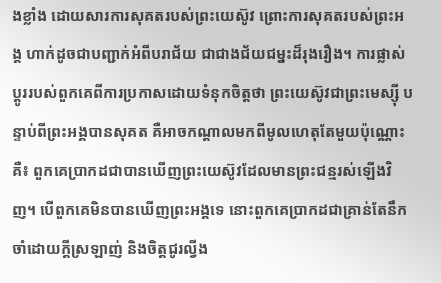ងខ្លាំង ដោយសារការសុគតរបស់ព្រះយេស៊ូវ ព្រោះការសុគតរបស់ព្រះអង្គ ហាក់ដូចជាបញ្ជាក់អំពីបរាជ័យ ជាជាងជ័យជម្នះដ៏រុងរឿង។ ការផ្លាស់ប្ដូររបស់ពួកគេពីការប្រកាសដោយទំនុកចិត្តថា ព្រះយេស៊ូវជាព្រះមេស្ស៊ី បន្ទាប់ពីព្រះអង្គបានសុគត គឺអាចកណ្ដាលមកពីមូលហេតុតែមួយប៉ុណ្ណោះគឺ៖ ពួកគេប្រាកដជាបានឃើញព្រះយេស៊ូវដែលមានព្រះជន្មរស់ឡើងវិញ។ បើពួកគេមិនបានឃើញព្រះអង្គទេ នោះពួកគេប្រាកដជាគ្រាន់តែនឹកចាំដោយក្តីស្រឡាញ់ និងចិត្តជូរល្វីង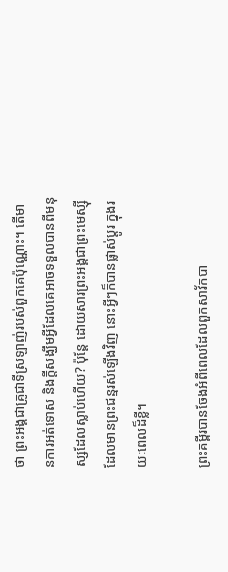ថា ព្រះអង្គជាគ្រូជាទីស្រឡាញ់របស់ពួកគេប៉ុណ្ណោះ។ តើមានការអត់ទោស និងក្តីសង្ឃឹមអ្វីដែលគេអាចទទួលបានពីមនុស្សដែលស្លាប់ហើយ? ប៉ុន្តែ ដោយសារព្រះអង្គជាព្រះមេស្ស៊ីដែលមានព្រះជន្មរស់ឡើងវិញ នោះអ្វីៗក៏បានផ្លាស់ប្ដូរ ក្នុងរយៈពេលដ៏ខ្លី។

ព្រះគម្ពីរបានចែងអំពីពេលដែលពួកសាវ័កបា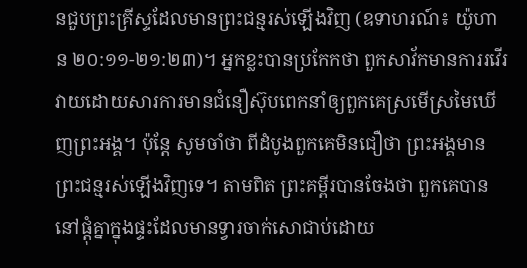នជួបព្រះគ្រីស្ទដែលមានព្រះជន្មរស់ឡើងវិញ (ឧទាហរណ៍៖ យ៉ូហាន ២០:១១-២១:២៣)។ អ្នកខ្លះបានប្រកែកថា ពួកសាវ័កមានការរវើរវាយដោយសារការមានជំនឿស៊ុបពេកនាំឲ្យពួកគេស្រមើស្រមៃឃើញព្រះអង្គ។ ប៉ុន្តែ សូមចាំថា ពីដំបូងពួកគេមិនជឿថា ព្រះអង្គមានព្រះជន្មរស់ឡើងវិញទេ។ តាមពិត ព្រះគម្ពីរបានចែងថា ពួកគេបាននៅផ្តុំគ្នាក្នុងផ្ទះដែលមានទ្វារចាក់សោជាប់ដោយ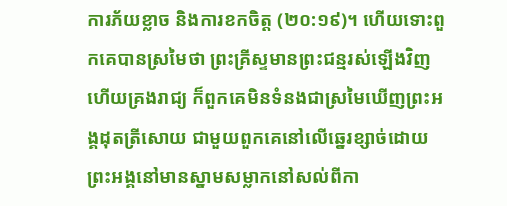ការភ័យខ្លាច និងការខកចិត្ត (២០:១៩)។ ហើយទោះពួកគេបានស្រមៃថា ព្រះគ្រីស្ទមានព្រះជន្មរស់ឡើងវិញ ហើយគ្រងរាជ្យ ក៏ពួកគេមិនទំនងជាស្រមៃឃើញព្រះអង្គដុតត្រីសោយ ជាមួយពួកគេនៅលើឆ្នេរខ្សាច់ដោយព្រះអង្គនៅមានស្នាមសម្លាកនៅសល់ពីកា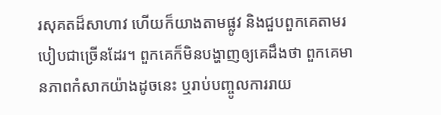រសុគតដ៏សាហាវ ហើយក៏យាងតាមផ្លូវ និងជួបពួកគេតាមរបៀបជាច្រើនដែរ។ ពួកគេក៏មិនបង្ហាញឲ្យគេដឹងថា ពួកគេមានភាពកំសាកយ៉ាងដូចនេះ ឬរាប់បញ្ចូលការរាយ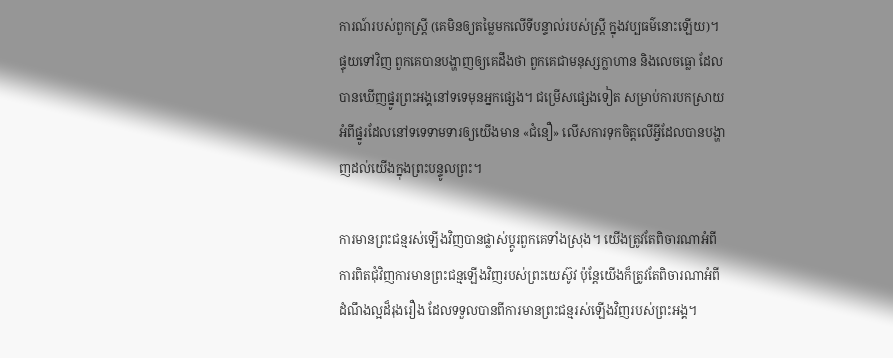ការណ៍របស់ពួកស្ត្រី (គេមិនឲ្យតម្លៃមកលើទីបន្ទាល់របស់ស្ត្រី ក្នុងវប្បធម៌នោះឡើយ)។ ផ្ទុយទៅវិញ ពួកគេបានបង្ហាញឲ្យគេដឹងថា ពួកគេជាមនុស្សក្លាហាន និងលេចធ្លោ ដែលបានឃើញផ្នូរព្រះអង្គនៅទទេមុនអ្នកផ្សេង។ ជម្រើសផ្សេងទៀត សម្រាប់ការបកស្រាយអំពីផ្នូរដែលនៅទទេទាមទារឲ្យយើងមាន «ជំនឿ» លើសការទុកចិត្តលើអ្វីដែលបានបង្ហាញដល់យើងក្នុងព្រះបន្ទូលព្រះ។

ការមានព្រះជន្មរស់ឡើងវិញបានផ្លាស់ប្ដូរពួកគេទាំងស្រុង។ យើងត្រូវតែពិចារណាអំពីការពិតជុំវិញការមានព្រះជន្មឡើងវិញរបស់ព្រះយេស៊ូវ ប៉ុន្តែយើងក៏ត្រូវតែពិចារណាអំពីដំណឹងល្អដ៏រុងរឿង ដែលទទួលបានពីការមានព្រះជន្មរស់ឡើងវិញរបស់ព្រះអង្គ។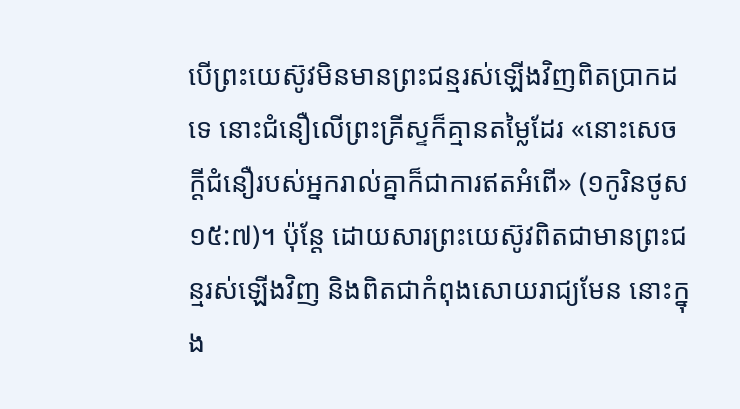បើព្រះយេស៊ូវមិនមានព្រះជន្មរស់ឡើងវិញពិតប្រាកដទេ នោះជំនឿលើព្រះគ្រីស្ទក៏គ្មានតម្លៃដែរ «នោះសេចក្តីជំនឿរបស់អ្នករាល់គ្នាក៏ជាការឥតអំពើ» (១កូរិនថូស ១៥:៧)។ ប៉ុន្តែ ដោយសារព្រះយេស៊ូវពិតជាមានព្រះជន្មរស់ឡើងវិញ និងពិតជាកំពុងសោយរាជ្យមែន នោះក្នុង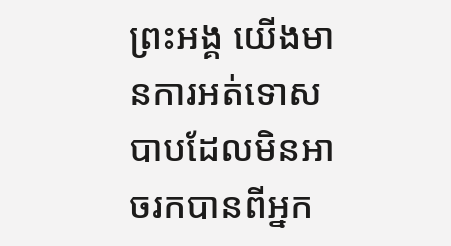ព្រះអង្គ យើងមានការអត់ទោសបាបដែលមិនអាចរកបានពីអ្នក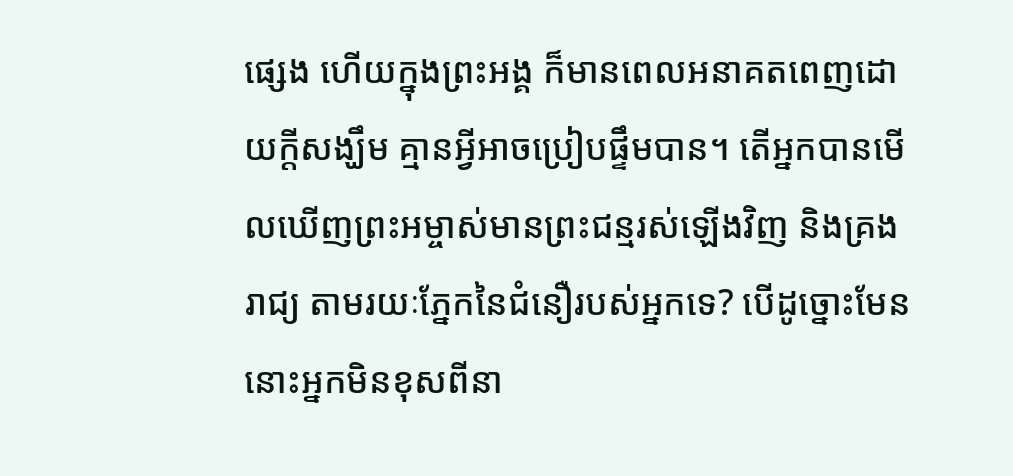ផ្សេង ហើយក្នុងព្រះអង្គ ក៏មានពេលអនាគតពេញដោយក្តីសង្ឃឹម គ្មានអ្វីអាចប្រៀបផ្ទឹមបាន។ តើអ្នកបានមើលឃើញព្រះអម្ចាស់មានព្រះជន្មរស់ឡើងវិញ និងគ្រងរាជ្យ តាមរយៈភ្នែកនៃជំនឿរបស់អ្នកទេ? បើដូច្នោះមែន នោះអ្នកមិនខុសពីនា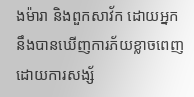ងម៉ារា និងពួកសាវ័ក ដោយអ្នកនឹងបានឃើញការភ័យខ្លាចពេញដោយការសង្ស័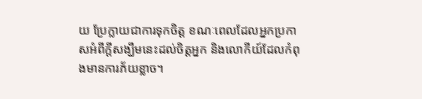យ ប្រែក្លាយជាការទុកចិត្ត ខណៈពេលដែលអ្នកប្រកាសអំពីក្តីសង្ឃឹមនេះដល់ចិត្តអ្នក និងលោកីយ៍ដែលកំពុងមានការភ័យខ្លាច។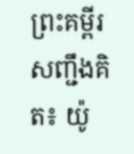ព្រះគម្ពីរសញ្ជឹងគិត៖ យ៉ូ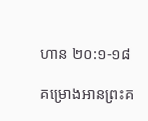ហាន ២០:១-១៨

គម្រោងអានព្រះគ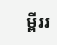ម្ពីររ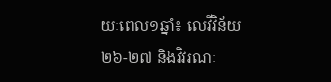យៈពេល១ឆ្នាំ៖ លេវីវិន័យ ២៦-២៧ និងវិវរណៈ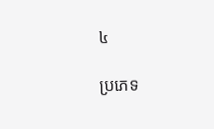៤

ប្រភេទ